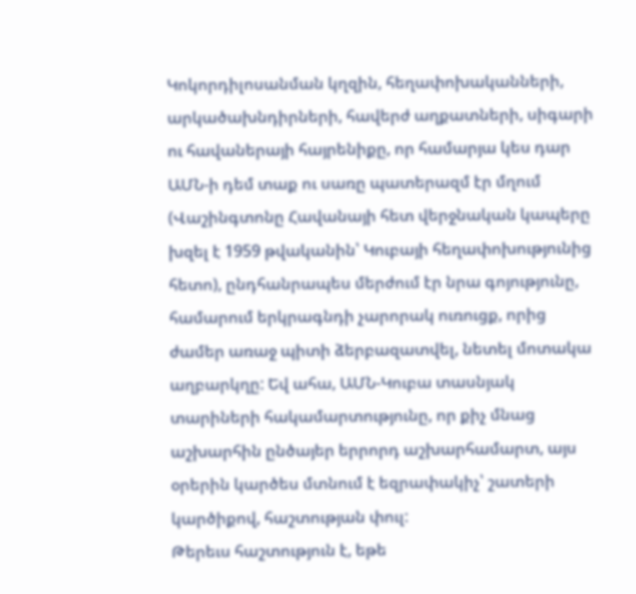Կոկորդիլոսանման կղզին, հեղափոխականների, արկածախնդիրների, հավերժ աղքատների, սիգարի ու հավաներայի հայրենիքը, որ համարյա կես դար ԱՄՆ-ի դեմ տաք ու սառը պատերազմ էր մղում (Վաշինգտոնը Հավանայի հետ վերջնական կապերը խզել է 1959 թվականին՝ Կուբայի հեղափոխությունից հետո), ընդհանրապես մերժում էր նրա գոյությունը, համարում երկրագնդի չարորակ ուռուցք, որից ժամեր առաջ պիտի ձերբազատվել, նետել մոտակա աղբարկղը: Եվ ահա, ԱՄՆ-Կուբա տասնյակ տարիների հակամարտությունը, որ քիչ մնաց աշխարհին ընծայեր երրորդ աշխարհամարտ, այս օրերին կարծես մտնում է եզրափակիչ՝ շատերի կարծիքով, հաշտության փուլ:
Թերեւս հաշտություն է, եթե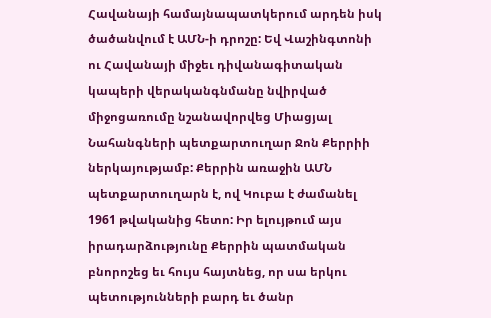Հավանայի համայնապատկերում արդեն իսկ ծածանվում է ԱՄՆ-ի դրոշը: Եվ Վաշինգտոնի ու Հավանայի միջեւ դիվանագիտական կապերի վերականգնմանը նվիրված միջոցառումը նշանավորվեց Միացյալ Նահանգների պետքարտուղար Ջոն Քերրիի ներկայությամբ: Քերրին առաջին ԱՄՆ պետքարտուղարն է, ով Կուբա է ժամանել 1961 թվականից հետո: Իր ելույթում այս իրադարձությունը Քերրին պատմական բնորոշեց եւ հույս հայտնեց, որ սա երկու պետությունների բարդ եւ ծանր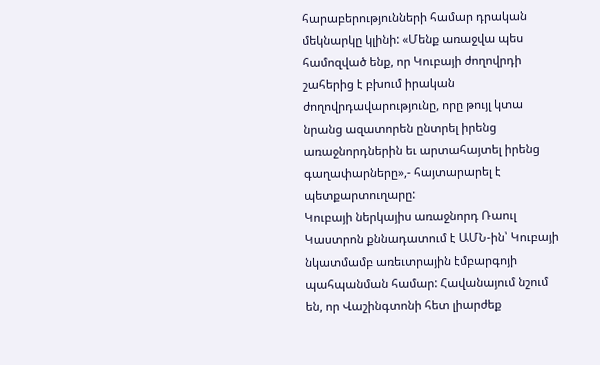հարաբերությունների համար դրական մեկնարկը կլինի: «Մենք առաջվա պես համոզված ենք, որ Կուբայի ժողովրդի շահերից է բխում իրական ժողովրդավարությունը, որը թույլ կտա նրանց ազատորեն ընտրել իրենց առաջնորդներին եւ արտահայտել իրենց գաղափարները»,- հայտարարել է պետքարտուղարը:
Կուբայի ներկայիս առաջնորդ Ռաուլ Կաստրոն քննադատում է ԱՄՆ-ին՝ Կուբայի նկատմամբ առեւտրային էմբարգոյի պահպանման համար: Հավանայում նշում են, որ Վաշինգտոնի հետ լիարժեք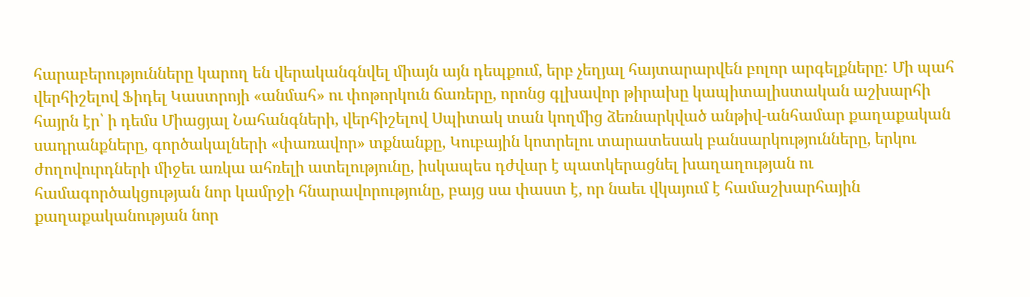հարաբերությունները կարող են վերականգնվել միայն այն դեպքում, երբ չեղյալ հայտարարվեն բոլոր արգելքները: Մի պահ վերհիշելով Ֆիդել Կաստրոյի «անմահ» ու փոթորկուն ճառերը, որոնց գլխավոր թիրախը կապիտալիստական աշխարհի հայրն էր՝ ի դեմս Միացյալ Նահանգների, վերհիշելով Սպիտակ տան կողմից ձեռնարկված անթիվ-անհամար քաղաքական սադրանքները, գործակալների «փառավոր» տքնանքը, Կուբային կոտրելու տարատեսակ բանսարկությունները, երկու ժողովուրդների միջեւ առկա ահռելի ատելությունը, իսկապես դժվար է պատկերացնել խաղաղության ու համագործակցության նոր կամրջի հնարավորությունը, բայց սա փաստ է, որ նաեւ վկայում է համաշխարհային քաղաքականության նոր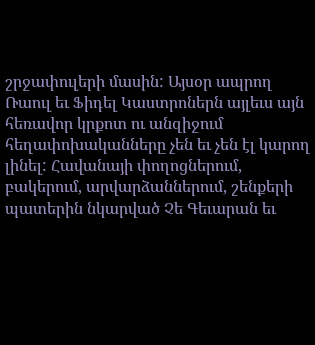շրջափուլերի մասին: Այսօր ապրող Ռաուլ եւ Ֆիդել Կաստրոներն այլեւս այն հեռավոր կրքոտ ու անզիջում հեղափոխականները չեն եւ չեն էլ կարող լինել: Հավանայի փողոցներում, բակերում, արվարձաններում, շենքերի պատերին նկարված Չե Գեւարան եւ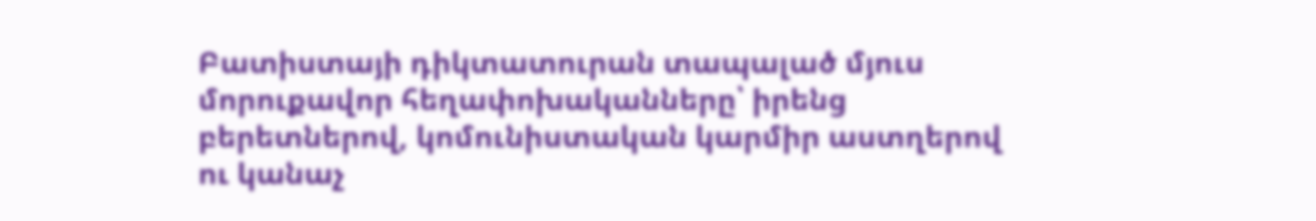Բատիստայի դիկտատուրան տապալած մյուս մորուքավոր հեղափոխականները՝ իրենց բերետներով, կոմունիստական կարմիր աստղերով ու կանաչ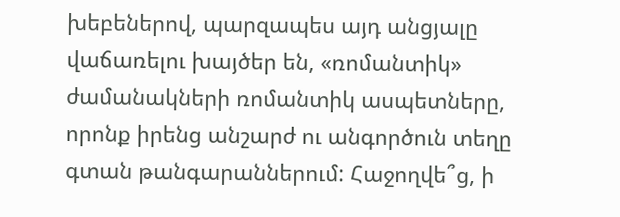խեբեներով, պարզապես այդ անցյալը վաճառելու խայծեր են, «ռոմանտիկ» ժամանակների ռոմանտիկ ասպետները, որոնք իրենց անշարժ ու անգործուն տեղը գտան թանգարաններում: Հաջողվե՞ց, ի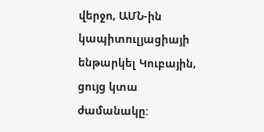վերջո, ԱՄՆ-ին կապիտուլյացիայի ենթարկել Կուբային, ցույց կտա ժամանակը: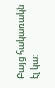Բայց հակառակն էլ կա: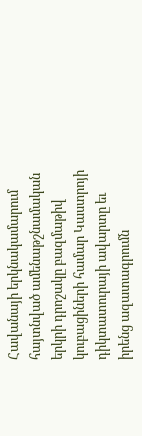Հավանայի երկնակամարում հայտնված ամենաթշնամական երկրի դրոշակը բազմաթիվ կուբացիների համար Կաստրոյի դիկտատուրայի ավարտը եւ իրենց ազատագրումն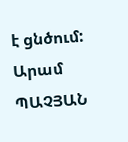է ցնծում:
Արամ ՊԱՉՅԱՆ